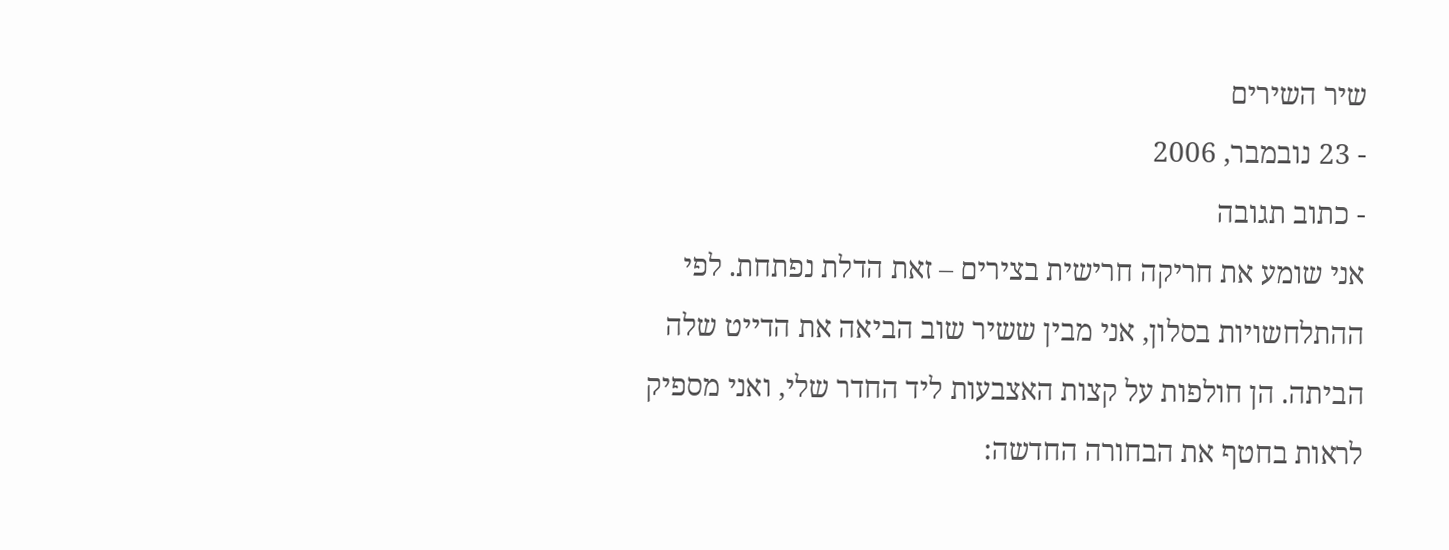שיר השירים
- 23 נובמבר, 2006
- כתוב תגובה
אני שומע את חריקה חרישית בצירים – זאת הדלת נפתחת. לפי ההתלחשויות בסלון, אני מבין ששיר שוב הביאה את הדייט שלה הביתה. הן חולפות על קצות האצבעות ליד החדר שלי, ואני מספיק לראות בחטף את הבחורה החדשה: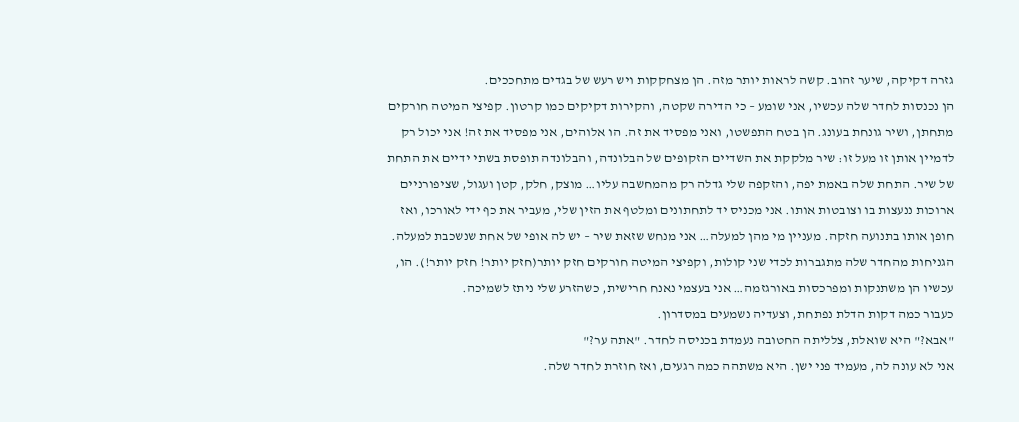גזרה דקיקה, שיער זהוב. קשה לראות יותר מזה. הן מצחקקות ויש רעש של בגדים מתחככים.
הן נכנסות לחדר שלה עכשיו, אני שומע – כי הדירה שקטה, והקירות דקיקים כמו קרטון. קפיצי המיטה חורקים מתחתן, ושיר גונחת בעונג. הן בטח התפשטו, ואני מפסיד את זה. הו אלוהים, אני מפסיד את זה! אני יכול רק לדמיין אותן זו מעל זו: שיר מלקקת את השדיים הזקופים של הבלונדה, והבלונדה תופסת בשתי ידיים את התחת של שיר. התחת שלה באמת יפה, והזקפה שלי גדלה רק מהמחשבה עליו… מוצק, חלק, קטן ועגול, שציפורניים ארוכות ננעצות בו וצובטות אותו. אני מכניס יד לתחתונים ומלטף את הזין שלי, מעביר את כף ידי לאורכו, ואז חופן אותו בתנועה חזקה. מעניין מי מהן למעלה… אני מנחש שזאת שיר – יש לה אופי של אחת שנשכבת למעלה. הגניחות מהחדר שלה מתגברות לכדי שני קולות, וקפיצי המיטה חורקים חזק יותר(חזק יותר! חזק יותר!). הו, עכשיו הן משתנקות ומפרכסות באורגזמה… אני בעצמי נאנח חרישית, כשהזרע שלי ניתז לשמיכה.
כעבור כמה דקות הדלת נפתחת, וצעדיה נשמעים במסדרון.
"אבא?" היא שואלת, צלליתה החטובה נעמדת בכניסה לחדר. "אתה ער?"
אני לא עונה לה, מעמיד פני ישן. היא משתהה כמה רגעים, ואז חוזרת לחדר שלה.